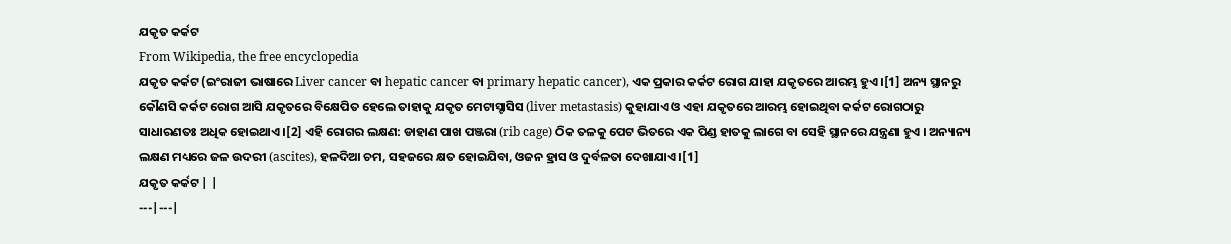ଯକୃତ କର୍କଟ
From Wikipedia, the free encyclopedia
ଯକୃତ କର୍କଟ (ଇଂରାଜୀ ଭାଷାରେ Liver cancer ବା hepatic cancer ବା primary hepatic cancer), ଏକ ପ୍ରକାର କର୍କଟ ରୋଗ ଯାହା ଯକୃତରେ ଆରମ୍ଭ ହୁଏ ।[1] ଅନ୍ୟ ସ୍ଥାନରୁ କୌଣସି କର୍କଟ ରୋଗ ଆସି ଯକୃତରେ ବିକ୍ଷେପିତ ହେଲେ ତାହାକୁ ଯକୃତ ମେଟାସ୍ଟାସିସ (liver metastasis) କୁହାଯାଏ ଓ ଏହା ଯକୃତରେ ଆରମ୍ଭ ହୋଇଥିବା କର୍କଟ ରୋଗଠାରୁ ସାଧାରଣତଃ ଅଧିକ ହୋଇଥାଏ ।[2] ଏହି ରୋଗର ଲକ୍ଷଣ: ଡାହାଣ ପାଖ ପଞ୍ଜରା (rib cage) ଠିକ ତଳକୁ ପେଟ ଭିତରେ ଏକ ପିଣ୍ଡ ହାତକୁ ଲାଗେ ବା ସେହି ସ୍ଥାନରେ ଯନ୍ତ୍ରଣା ହୁଏ । ଅନ୍ୟାନ୍ୟ ଲକ୍ଷଣ ମଧ୍ୟରେ ଜଳ ଉଦରୀ (ascites), ହଳଦିଆ ଚମ, ସହଜରେ କ୍ଷତ ହୋଇଯିବା, ଓଜନ ହ୍ରାସ ଓ ଦୁର୍ବଳତା ଦେଖାଯାଏ ।[1]
ଯକୃତ କର୍କଟ | |
---|---|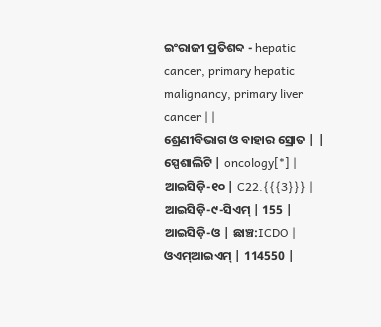ଇଂରାଜୀ ପ୍ରତିଶବ୍ଦ - hepatic cancer, primary hepatic malignancy, primary liver cancer | |
ଶ୍ରେଣୀବିଭାଗ ଓ ବାହାର ସ୍ରୋତ | |
ସ୍ପେଶାଲିଟି | oncology[*] |
ଆଇସିଡ଼ି-୧୦ | C22.{{{3}}} |
ଆଇସିଡ଼ି-୯-ସିଏମ୍ | 155 |
ଆଇସିଡ଼ି-ଓ | ଛାଞ୍ଚ:ICDO |
ଓଏମ୍ଆଇଏମ୍ | 114550 |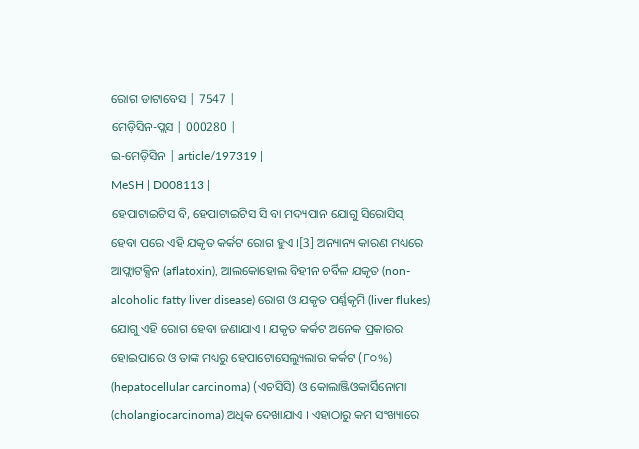ରୋଗ ଡାଟାବେସ | 7547 |
ମେଡ଼ିସିନ-ପ୍ଲସ | 000280 |
ଇ-ମେଡ଼ିସିନ | article/197319 |
MeSH | D008113 |
ହେପାଟାଇଟିସ ବି, ହେପାଟାଇଟିସ ସି ବା ମଦ୍ୟପାନ ଯୋଗୁ ସିରୋସିସ୍ ହେବା ପରେ ଏହି ଯକୃତ କର୍କଟ ରୋଗ ହୁଏ ।[3] ଅନ୍ୟାନ୍ୟ କାରଣ ମଧ୍ୟରେ ଆଫ୍ଲାଟକ୍ସିନ (aflatoxin), ଆଲକୋହୋଲ ବିହୀନ ଚର୍ବିଳ ଯକୃତ (non-alcoholic fatty liver disease) ରୋଗ ଓ ଯକୃତ ପର୍ଣ୍ଣକୃମି (liver flukes) ଯୋଗୁ ଏହି ରୋଗ ହେବା ଜଣାଯାଏ । ଯକୃତ କର୍କଟ ଅନେକ ପ୍ରକାରର ହୋଇପାରେ ଓ ତାଙ୍କ ମଧ୍ୟରୁ ହେପାଟୋସେଲ୍ୟୁଲାର କର୍କଟ (୮୦%) (hepatocellular carcinoma) (ଏଚସିସି) ଓ କୋଲାଞ୍ଜିଓକାର୍ସିନୋମା (cholangiocarcinoma) ଅଧିକ ଦେଖାଯାଏ । ଏହାଠାରୁ କମ ସଂଖ୍ୟାରେ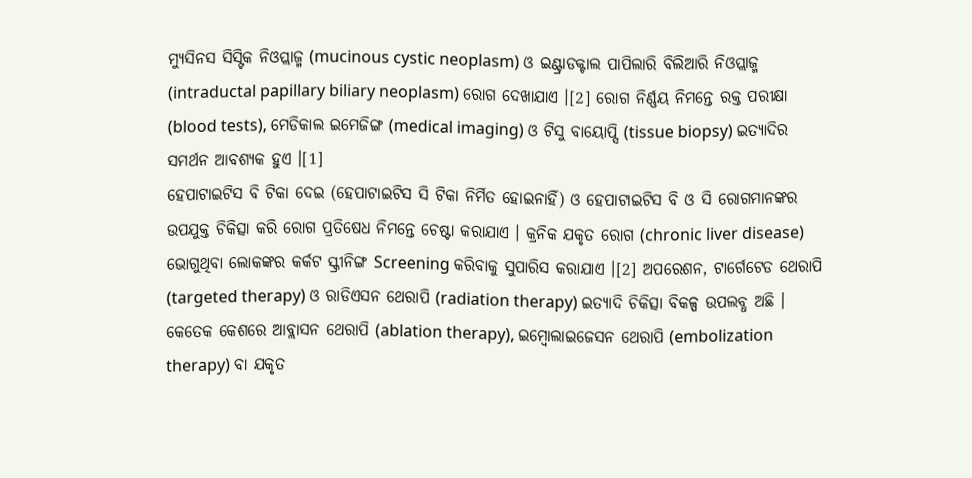ମ୍ୟୁସିନସ ସିସ୍ଟିକ ନିଓପ୍ଲାଜ୍ମ (mucinous cystic neoplasm) ଓ ଇଣ୍ଟ୍ରାଡକ୍ଟାଲ ପାପିଲାରି ବିଲିଆରି ନିଓପ୍ଲାଜ୍ମ (intraductal papillary biliary neoplasm) ରୋଗ ଦେଖାଯାଏ ।[2] ରୋଗ ନିର୍ଣ୍ଣୟ ନିମନ୍ତେ ରକ୍ତ ପରୀକ୍ଷା (blood tests), ମେଡିକାଲ ଇମେଜିଙ୍ଗ (medical imaging) ଓ ଟିସୁ ବାୟୋପ୍ସି (tissue biopsy) ଇତ୍ୟାଦିର ସମର୍ଥନ ଆବଶ୍ୟକ ହୁଏ ।[1]
ହେପାଟାଇଟିସ ବି ଟିକା ଦେଇ (ହେପାଟାଇଟିସ ସି ଟିକା ନିର୍ମିତ ହୋଇନାହିଁ) ଓ ହେପାଟାଇଟିସ ବି ଓ ସି ରୋଗମାନଙ୍କର ଉପଯୁକ୍ତ ଚିକିତ୍ସା କରି ରୋଗ ପ୍ରତିଷେଧ ନିମନ୍ତେ ଚେଷ୍ଟା କରାଯାଏ । କ୍ରନିକ ଯକୃତ ରୋଗ (chronic liver disease) ଭୋଗୁଥିବା ଲୋକଙ୍କର କର୍କଟ ସ୍କ୍ରୀନିଙ୍ଗ Screening କରିବାକୁ ସୁପାରିସ କରାଯାଏ ।[2] ଅପରେଶନ, ଟାର୍ଗେଟେଡ ଥେରାପି (targeted therapy) ଓ ରାଡିଏସନ ଥେରାପି (radiation therapy) ଇତ୍ୟାଦି ଚିକିତ୍ସା ବିକଳ୍ପ ଉପଲବ୍ଧ ଅଛି । କେତେକ କେଶରେ ଆବ୍ଲାସନ ଥେରାପି (ablation therapy), ଇମ୍ବୋଲାଇଜେସନ ଥେରାପି (embolization therapy) ବା ଯକୃତ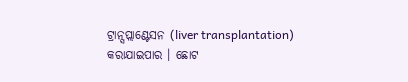ଟ୍ରାନ୍ସପ୍ଲାଣ୍ଟେସନ (liver transplantation) କରାଯାଇପାର । ଛୋଟ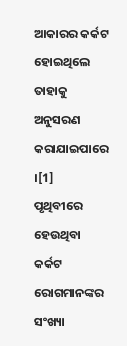ଆକାରର କର୍କଟ ହୋଇଥିଲେ ତାହାକୁ ଅନୁସରଣ କରାଯାଇପାରେ ।[1]
ପୃଥିବୀରେ ହେଉଥିବା କର୍କଟ ରୋଗମାନଙ୍କର ସଂଖ୍ୟା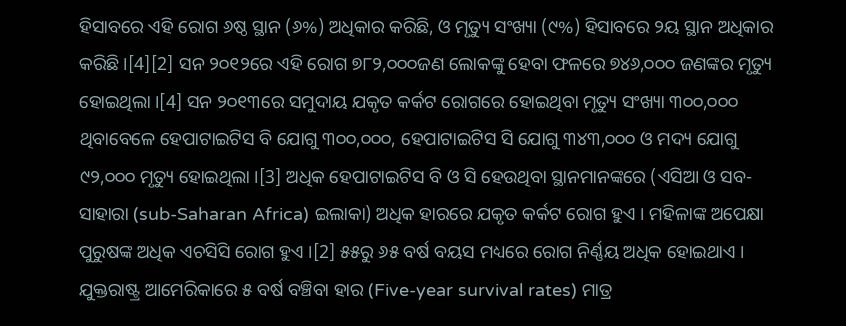ହିସାବରେ ଏହି ରୋଗ ୬ଷ୍ଠ ସ୍ଥାନ (୬%) ଅଧିକାର କରିଛି, ଓ ମୃତ୍ୟୁ ସଂଖ୍ୟା (୯%) ହିସାବରେ ୨ୟ ସ୍ଥାନ ଅଧିକାର କରିଛି ।[4][2] ସନ ୨୦୧୨ରେ ଏହି ରୋଗ ୭୮୨,୦୦୦ଜଣ ଲୋକଙ୍କୁ ହେବା ଫଳରେ ୭୪୬,୦୦୦ ଜଣଙ୍କର ମୃତ୍ୟୁ ହୋଇଥିଲା ।[4] ସନ ୨୦୧୩ରେ ସମୁଦାୟ ଯକୃତ କର୍କଟ ରୋଗରେ ହୋଇଥିବା ମୃତ୍ୟୁ ସଂଖ୍ୟା ୩୦୦,୦୦୦ ଥିବାବେଳେ ହେପାଟାଇଟିସ ବି ଯୋଗୁ ୩୦୦,୦୦୦, ହେପାଟାଇଟିସ ସି ଯୋଗୁ ୩୪୩,୦୦୦ ଓ ମଦ୍ୟ ଯୋଗୁ ୯୨,୦୦୦ ମୃତ୍ୟୁ ହୋଇଥିଲା ।[3] ଅଧିକ ହେପାଟାଇଟିସ ବି ଓ ସି ହେଉଥିବା ସ୍ଥାନମାନଙ୍କରେ (ଏସିଆ ଓ ସବ-ସାହାରା (sub-Saharan Africa) ଇଲାକା) ଅଧିକ ହାରରେ ଯକୃତ କର୍କଟ ରୋଗ ହୁଏ । ମହିଳାଙ୍କ ଅପେକ୍ଷା ପୁରୁଷଙ୍କ ଅଧିକ ଏଚସିସି ରୋଗ ହୁଏ ।[2] ୫୫ରୁ ୬୫ ବର୍ଷ ବୟସ ମଧ୍ୟରେ ରୋଗ ନିର୍ଣ୍ଣୟ ଅଧିକ ହୋଇଥାଏ । ଯୁକ୍ତରାଷ୍ଟ୍ର ଆମେରିକାରେ ୫ ବର୍ଷ ବଞ୍ଚିବା ହାର (Five-year survival rates) ମାତ୍ର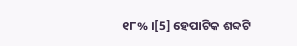୧୮% ।[5] ହେପାଟିକ ଶବ୍ଦଟି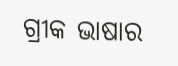ଗ୍ରୀକ ଭାଷାର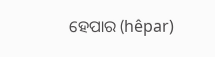ହେପାର (hêpar)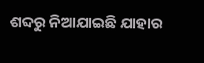ଶବ୍ଦରୁ ନିଆଯାଇଛି ଯାହାର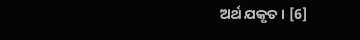ଅର୍ଥ ଯକୃତ । [6]